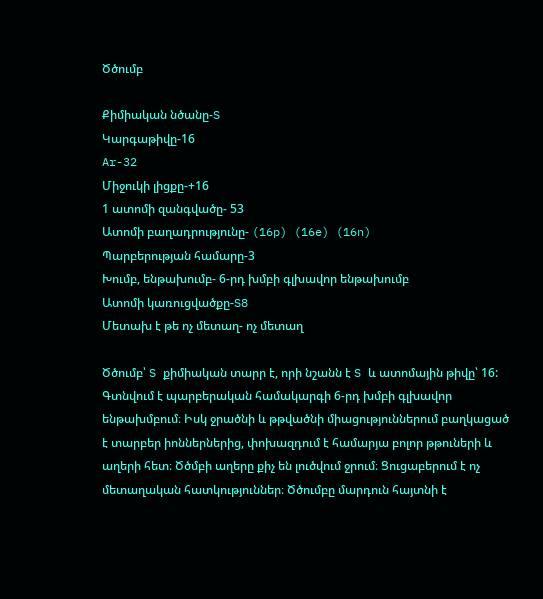Ծծումբ

Քիմիական նծանը-S
Կարգաթիվը-16
Ar-32
Միջուկի լիցքը-+16
1 ատոմի զանգվածը- 53
Ատոմի բաղադրությունը- (16p) (16e) (16n)
Պարբերության համարը-3
Խումբ, ենթախումբ- 6-րդ խմբի գլխավոր ենթախումբ
Ատոմի կառուցվածքը-S8
Մետախ է թե ոչ մետաղ- ոչ մետաղ

Ծծումբ՝ S քիմիական տարր է, որի նշանն է S և ատոմային թիվը՝ 16: Գտնվում է պարբերական համակարգի 6-րդ խմբի գլխավոր ենթախմբում։ Իսկ ջրածնի և թթվածնի միացություններում բաղկացած է տարբեր իոններներից, փոխազդում է համարյա բոլոր թթուների և աղերի հետ։ Ծծմբի աղերը քիչ են լուծվում ջրում։ Ցուցաբերում է ոչ մետաղական հատկություններ։ Ծծումբը մարդուն հայտնի է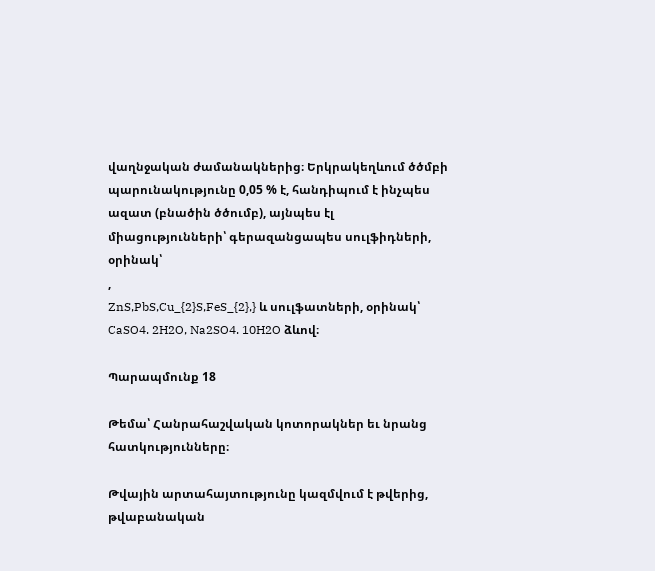վաղնջական ժամանակներից։ Երկրակեղևում ծծմբի պարունակությունը 0,05 % է, հանդիպում է ինչպես ազատ (բնածին ծծումբ), այնպես էլ միացությունների՝ գերազանցապես սուլֆիդների, օրինակ՝
,
ZnS,PbS,Cu_{2}S,FeS_{2},} և սուլֆատների, օրինակ՝ CaSO4. 2H2O, Na2SO4. 10H2O ձևով։

Պարապմունք 18

Թեմա՝ Հանրահաշվական կոտորակներ եւ նրանց հատկությունները։

Թվային արտահայտությունը կազմվում է թվերից, թվաբանական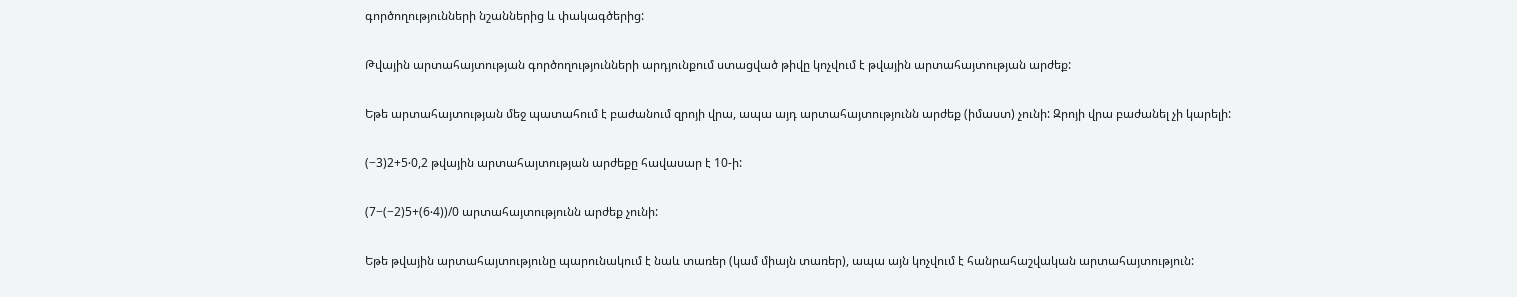գործողությունների նշաններից և փակագծերից:

Թվային արտահայտության գործողությունների արդյունքում ստացված թիվը կոչվում է թվային արտահայտության արժեք:

Եթե արտահայտության մեջ պատահում է բաժանում զրոյի վրա, ապա այդ արտահայտությունն արժեք (իմաստ) չունի: Զրոյի վրա բաժանել չի կարելի:

(−3)2+5⋅0,2 թվային արտահայտության արժեքը հավասար է 10-ի:

(7−(−2)5+(6⋅4))/0 արտահայտությունն արժեք չունի:

Եթե թվային արտահայտությունը պարունակում է նաև տառեր (կամ միայն տառեր), ապա այն կոչվում է հանրահաշվական արտահայտություն: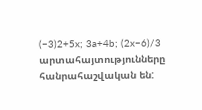(−3)2+5x; 3a+4b; (2x−6)/3 արտահայտությունները հանրահաշվական են: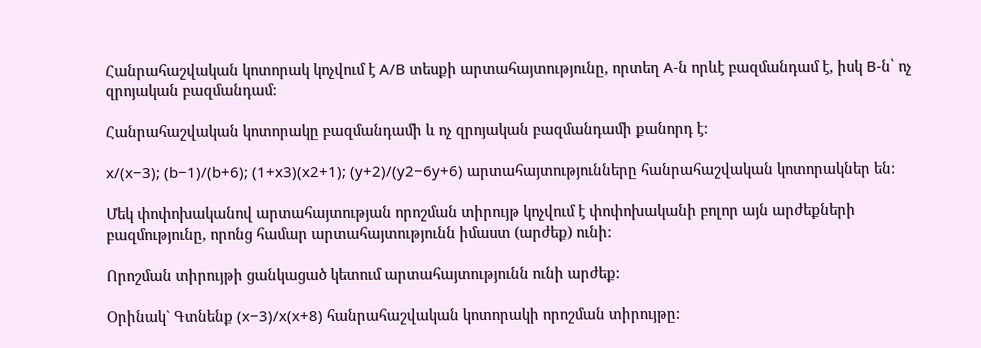Հանրահաշվական կոտորակ կոչվում է A/B տեսքի արտահայտությունը, որտեղ A-ն որևէ բազմանդամ է, իսկ B-ն՝ ոչ զրոյական բազմանդամ:

Հանրահաշվական կոտորակը բազմանդամի և ոչ զրոյական բազմանդամի քանորդ է:

x/(x−3); (b−1)/(b+6); (1+x3)(x2+1); (y+2)/(y2−6y+6) արտահայտությունները հանրահաշվական կոտորակներ են:

Մեկ փոփոխականով արտահայտության որոշման տիրույթ կոչվում է փոփոխականի բոլոր այն արժեքների բազմությունը, որոնց համար արտահայտությունն իմաստ (արժեք) ունի:

Որոշման տիրույթի ցանկացած կետում արտահայտությունն ունի արժեք:

Օրինակ` Գտնենք (x−3)/x(x+8) հանրահաշվական կոտորակի որոշման տիրույթը: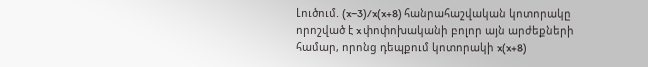Լուծում. (x−3)/x(x+8) հանրահաշվական կոտորակը որոշված է x փոփոխականի բոլոր այն արժեքների համար, որոնց դեպքում կոտորակի x(x+8)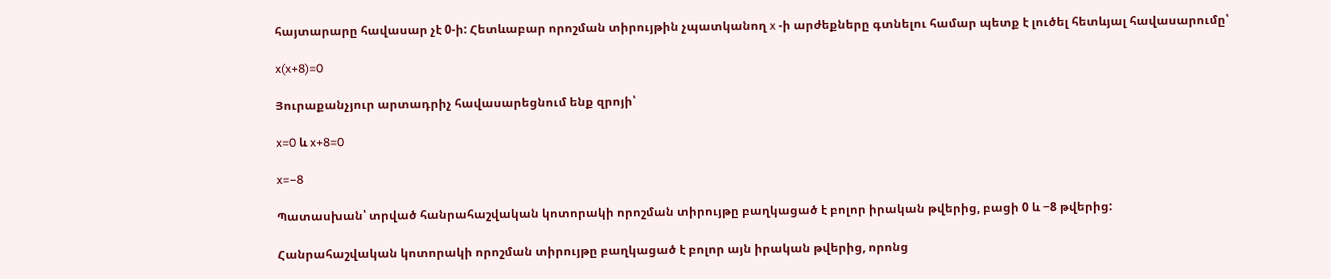հայտարարը հավասար չէ 0-ի: Հետևաբար որոշման տիրույթին չպատկանող x -ի արժեքները գտնելու համար պետք է լուծել հետևյալ հավասարումը՝

x(x+8)=0

Յուրաքանչյուր արտադրիչ հավասարեցնում ենք զրոյի՝

x=0 և x+8=0

x=−8

Պատասխան՝ տրված հանրահաշվական կոտորակի որոշման տիրույթը բաղկացած է բոլոր իրական թվերից, բացի 0 և −8 թվերից:

Հանրահաշվական կոտորակի որոշման տիրույթը բաղկացած է բոլոր այն իրական թվերից, որոնց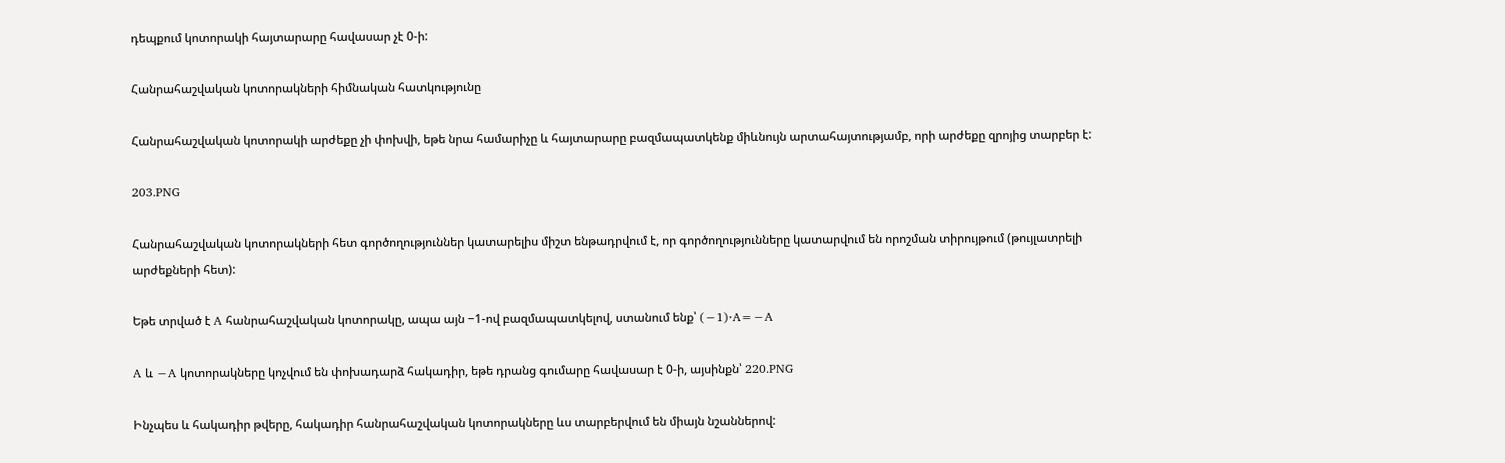դեպքում կոտորակի հայտարարը հավասար չէ 0-ի:

Հանրահաշվական կոտորակների հիմնական հատկությունը

Հանրահաշվական կոտորակի արժեքը չի փոխվի, եթե նրա համարիչը և հայտարարը բազմապատկենք միևնույն արտահայտությամբ, որի արժեքը զրոյից տարբեր է:

203.PNG

Հանրահաշվական կոտորակների հետ գործողություններ կատարելիս միշտ ենթադրվում է, որ գործողությունները կատարվում են որոշման տիրույթում (թույլատրելի արժեքների հետ):

Եթե տրված է A հանրահաշվական կոտորակը, ապա այն −1-ով բազմապատկելով, ստանում ենք՝ (−1)⋅A=−A

A և −A կոտորակները կոչվում են փոխադարձ հակադիր, եթե դրանց գումարը հավասար է 0-ի, այսինքն՝ 220.PNG

Ինչպես և հակադիր թվերը, հակադիր հանրահաշվական կոտորակները ևս տարբերվում են միայն նշաններով: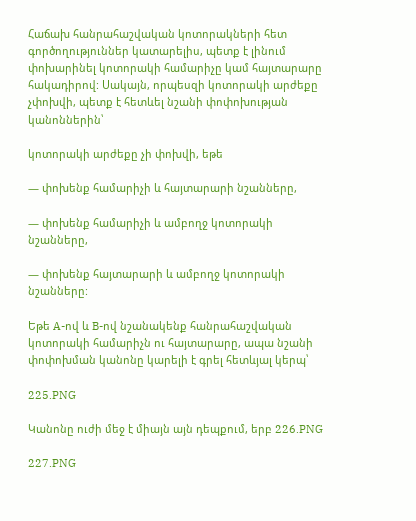Հաճախ հանրահաշվական կոտորակների հետ գործողություններ կատարելիս, պետք է լինում փոխարինել կոտորակի համարիչը կամ հայտարարը հակադիրով: Սակայն, որպեսզի կոտորակի արժեքը չփոխվի, պետք է հետևել նշանի փոփոխության կանոններին՝

կոտորակի արժեքը չի փոխվի, եթե

— փոխենք համարիչի և հայտարարի նշանները,

— փոխենք համարիչի և ամբողջ կոտորակի նշանները,

— փոխենք հայտարարի և ամբողջ կոտորակի նշանները:

Եթե A-ով և B-ով նշանակենք հանրահաշվական կոտորակի համարիչն ու հայտարարը, ապա նշանի փոփոխման կանոնը կարելի է գրել հետևյալ կերպ՝

225.PNG

Կանոնը ուժի մեջ է միայն այն դեպքում, երբ 226.PNG

227.PNG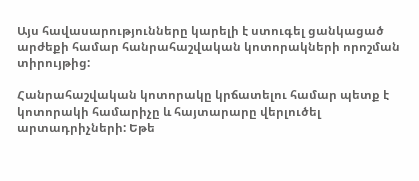Այս հավասարությունները կարելի է ստուգել ցանկացած արժեքի համար հանրահաշվական կոտորակների որոշման տիրույթից:

Հանրահաշվական կոտորակը կրճատելու համար պետք է կոտորակի համարիչը և հայտարարը վերլուծել արտադրիչների: Եթե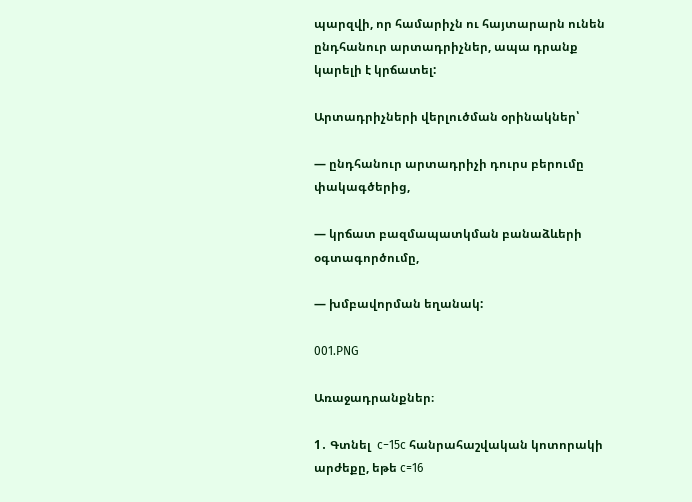պարզվի, որ համարիչն ու հայտարարն ունեն ընդհանուր արտադրիչներ, ապա դրանք կարելի է կրճատել:

Արտադրիչների վերլուծման օրինակներ՝

— ընդհանուր արտադրիչի դուրս բերումը փակագծերից,

— կրճատ բազմապատկման բանաձևերի օգտագործումը,

— խմբավորման եղանակ:

001.PNG

Առաջադրանքներ։

1․ Գտնել  c−15c հանրահաշվական կոտորակի արժեքը, եթե c=16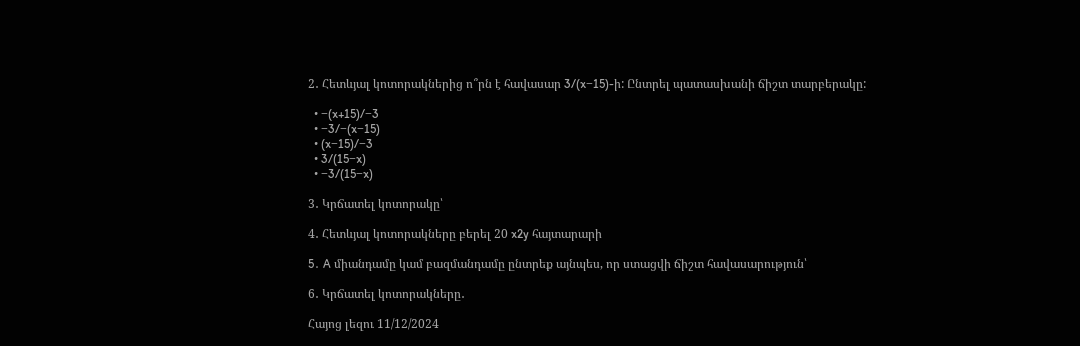2․ Հետևյալ կոտորակներից ո՞րն է հավասար 3/(x−15)-ի: Ընտրել պատասխանի ճիշտ տարբերակը:

  • −(x+15)/−3
  • −3/−(x−15)
  • (x−15)/−3
  • 3/(15−x)
  • −3/(15−x)

3․ Կրճատել կոտորակը՝

4․ Հետևյալ կոտորակները բերել 20 x2y հայտարարի

5․ A միանդամը կամ բազմանդամը ընտրեք այնպես, որ ստացվի ճիշտ հավասարություն՝

6․ Կրճատել կոտորակները․

Հայոց լեզու 11/12/2024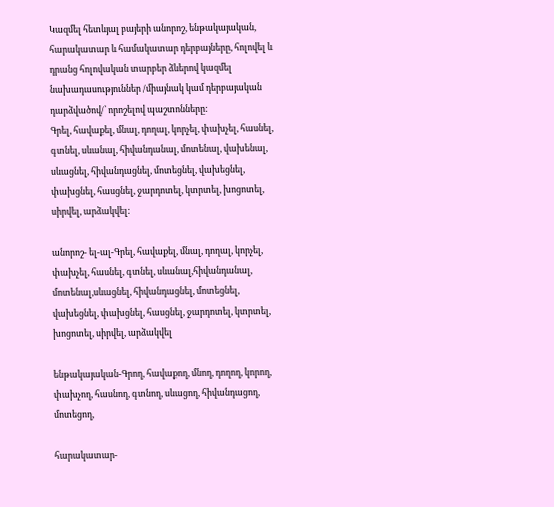Կազմել հետևյալ բայերի անորոշ, ենթակայական, հարակատար և համակատար դերբայները, հոլովել և դրանց հոլովական տարբեր ձևերով կազմել նախադասություններ /միայնակ կամ դերբայական դարձվածով/՝ որոշելով պաշտոնները:
Գրել, հավաքել, մնալ, դողալ, կորչել, փախչել, հասնել, գտնել, սևանալ, հիվանդանալ, մոտենալ, վախենալ, սևացնել, հիվանդացնել, մոտեցնել, վախեցնել, փախցնել, հասցնել, ջարդոտել, կտրտել, խոցոտել, սիրվել, արձակվել:

անորոշ- ել-ալ-Գրել, հավաքել, մնալ, դողալ, կորչել, փախչել, հասնել, գտնել, սևանալ,հիվանդանալ, մոտենալ,սևացնել, հիվանդացնել, մոտեցնել, վախեցնել, փախցնել, հասցնել, ջարդոտել, կտրտել, խոցոտել, սիրվել, արձակվել

ենթակայական-Գրող, հավաքող, մնող, դողող, կորող, փախչող, հասնող, գտնող, սևացող, հիվանդացող, մոտեցող,

հարակատար-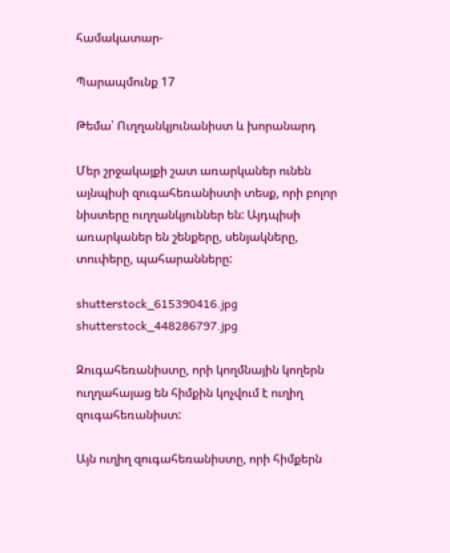համակատար-

Պարապմունք 17

Թեմա՝ Ուղղանկյունանիստ և խորանարդ

Մեր շրջակայքի շատ առարկաներ ունեն այնպիսի զուգահեռանիստի տեսք, որի բոլոր նիստերը ուղղանկյուններ են: Այդպիսի առարկաներ են շենքերը, սենյակները, տուփերը, պահարանները:

shutterstock_615390416.jpg
shutterstock_448286797.jpg

Զուգահեռանիստը, որի կողմնային կողերն ուղղահայաց են հիմքին կոչվում է ուղիղ զուգահեռանիստ:

Այն ուղիղ զուգահեռանիստը, որի հիմքերն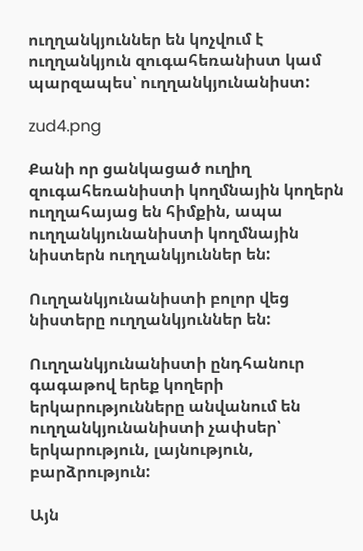ուղղանկյուններ են կոչվում է ուղղանկյուն զուգահեռանիստ կամ պարզապես՝ ուղղանկյունանիստ:

zud4.png

Քանի որ ցանկացած ուղիղ զուգահեռանիստի կողմնային կողերն ուղղահայաց են հիմքին, ապա ուղղանկյունանիստի կողմնային նիստերն ուղղանկյուններ են:

Ուղղանկյունանիստի բոլոր վեց նիստերը ուղղանկյուններ են:

Ուղղանկյունանիստի ընդհանուր գագաթով երեք կողերի երկարությունները անվանում են ուղղանկյունանիստի չափսեր՝ երկարություն, լայնություն, բարձրություն:

Այն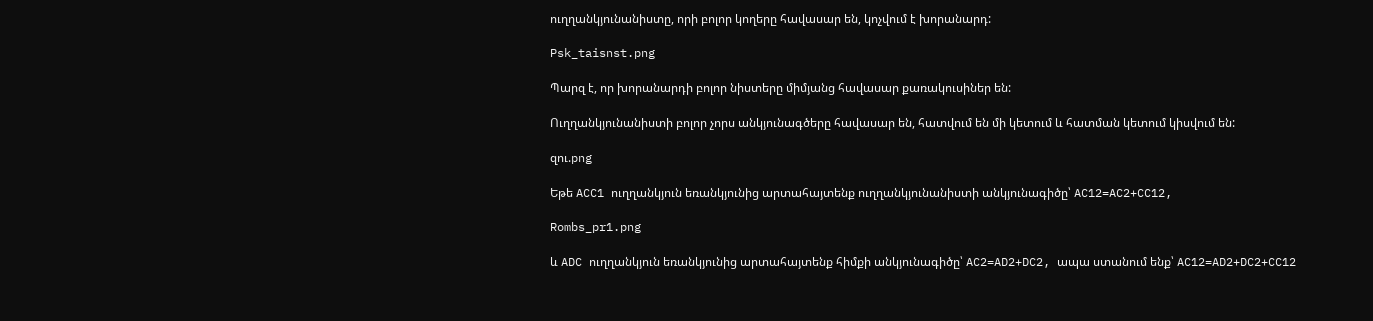ուղղանկյունանիստը, որի բոլոր կողերը հավասար են, կոչվում է խորանարդ:

Psk_taisnst.png

Պարզ է, որ խորանարդի բոլոր նիստերը միմյանց հավասար քառակուսիներ են:

Ուղղանկյունանիստի բոլոր չորս անկյունագծերը հավասար են, հատվում են մի կետում և հատման կետում կիսվում են:

զու.png

Եթե ACC1 ուղղանկյուն եռանկյունից արտահայտենք ուղղանկյունանիստի անկյունագիծը՝ AC12=AC2+CC12,

Rombs_pr1.png

և ADC ուղղանկյուն եռանկյունից արտահայտենք հիմքի անկյունագիծը՝ AC2=AD2+DC2, ապա ստանում ենք՝ AC12=AD2+DC2+CC12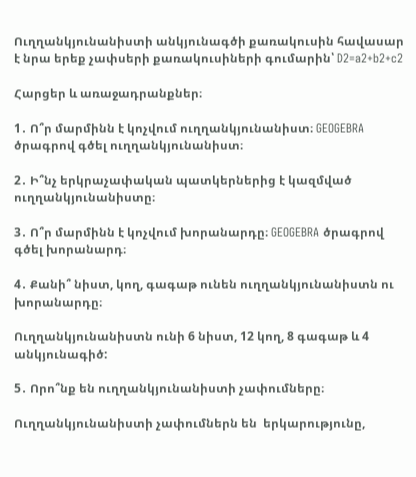Ուղղանկյունանիստի անկյունագծի քառակուսին հավասար է նրա երեք չափսերի քառակուսիների գումարին՝ D2=a2+b2+c2

Հարցեր և առաջադրանքներ։

1․ Ո՞ր մարմինն է կոչվում ուղղանկյունանիստ։ GEOGEBRA ծրագրով գծել ուղղանկյունանիստ։

2․ Ի՞նչ երկրաչափական պատկերներից է կազմված ուղղանկյունանիստը։

3․ Ո՞ր մարմինն է կոչվում խորանարդը։ GEOGEBRA ծրագրով գծել խորանարդ։

4․ Քանի՞ նիստ, կող, գագաթ ունեն ուղղանկյունանիստն ու խորանարդը։

Ուղղանկյունանիստն ունի 6 նիստ, 12 կող, 8 գագաթ և 4 անկյունագիծ:

5․ Որո՞նք են ուղղանկյունանիստի չափումները։

Ուղղանկյունանիստի չափումներն են  երկարությունը,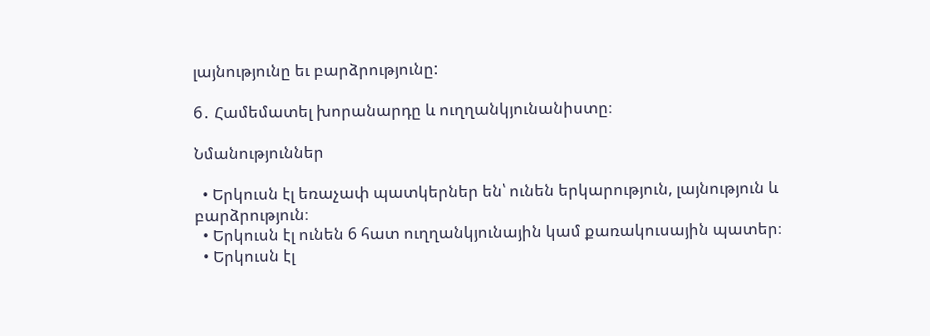լայնությունը եւ բարձրությունը:

6․ Համեմատել խորանարդը և ուղղանկյունանիստը։

Նմանություններ

  • Երկուսն էլ եռաչափ պատկերներ են՝ ունեն երկարություն, լայնություն և բարձրություն։
  • Երկուսն էլ ունեն 6 հատ ուղղանկյունային կամ քառակուսային պատեր։
  • Երկուսն էլ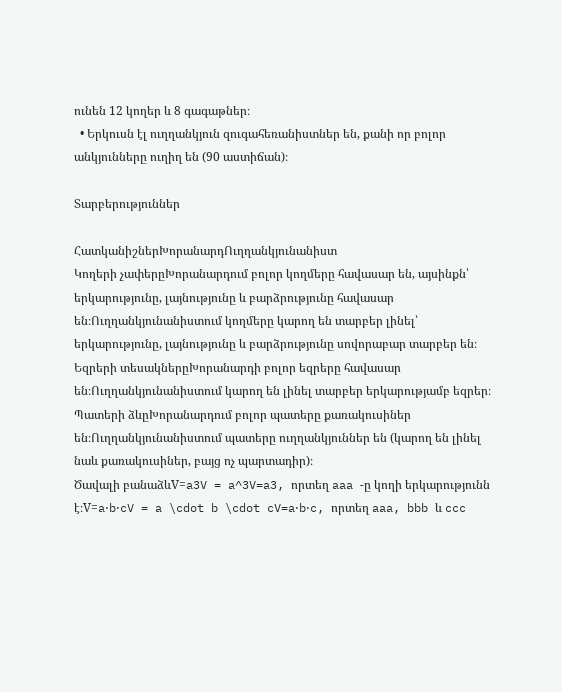ունեն 12 կողեր և 8 գագաթներ։
  • Երկուսն էլ ուղղանկյուն զուգահեռանիստներ են, քանի որ բոլոր անկյունները ուղիղ են (90 աստիճան)։

Տարբերություններ

ՀատկանիշներԽորանարդՈւղղանկյունանիստ
Կողերի չափերըԽորանարդում բոլոր կողմերը հավասար են, այսինքն՝ երկարությունը, լայնությունը և բարձրությունը հավասար են։Ուղղանկյունանիստում կողմերը կարող են տարբեր լինել՝ երկարությունը, լայնությունը և բարձրությունը սովորաբար տարբեր են։
Եզրերի տեսակներըԽորանարդի բոլոր եզրերը հավասար են։Ուղղանկյունանիստում կարող են լինել տարբեր երկարությամբ եզրեր։
Պատերի ձևըԽորանարդում բոլոր պատերը քառակուսիներ են։Ուղղանկյունանիստում պատերը ուղղանկյուններ են (կարող են լինել նաև քառակուսիներ, բայց ոչ պարտադիր)։
Ծավալի բանաձևV=a3V = a^3V=a3, որտեղ aaa -ը կողի երկարությունն է։V=a⋅b⋅cV = a \cdot b \cdot cV=a⋅b⋅c, որտեղ aaa, bbb և ccc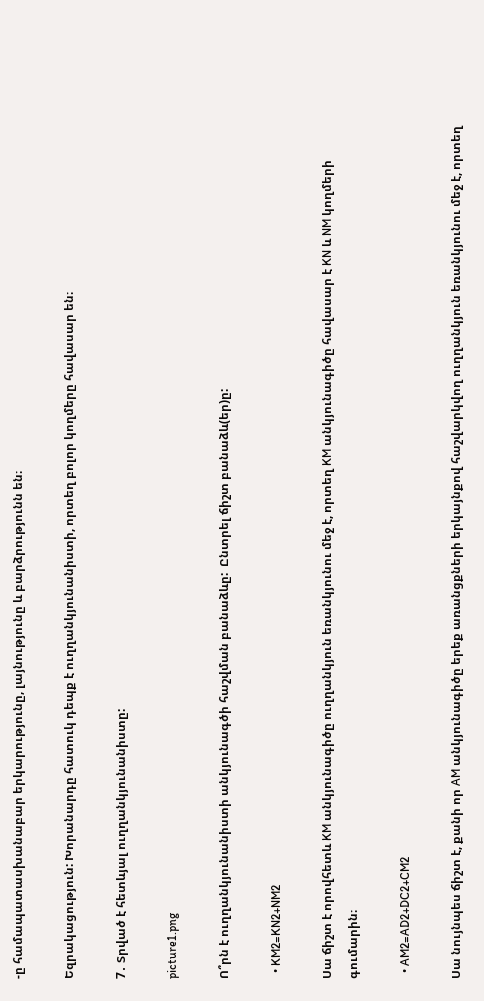-ը համապատասխանաբար երկարությունը, լայնությունը և բարձրությունն են։

Եզրակացություն: Խորանարդը հատուկ դեպք է ուղղանկյունանիստի, որտեղ բոլոր կողմերը հավասար են։

7․ Տրված է հետևյալ ուղղանկյունանիստը:

picture1.png

Ո՞րն է ուղղանկյունանիստի անկյունագծի հաշվման բանաձևը:  Ընտրել ճիշտ բանաձև(եր)ը:

  • KM2=KN2+NM2

Սա ճիշտ է որովհետև KM անկյունագիծը ուղղանկյուն եռանկյունու մեջ է, որտեղ KM անկյունագիծը հավասար է KN և NM կողմերի գումարին։

  • AM2=AD2+DC2+CM2

Սա նույնպես ճիշտ է, քանի որ AM անկյունագիծը երեք առանցքների երկայնքով հաշվարկվող ուղղանկյուն եռանկյունու մեջ է, որտեղ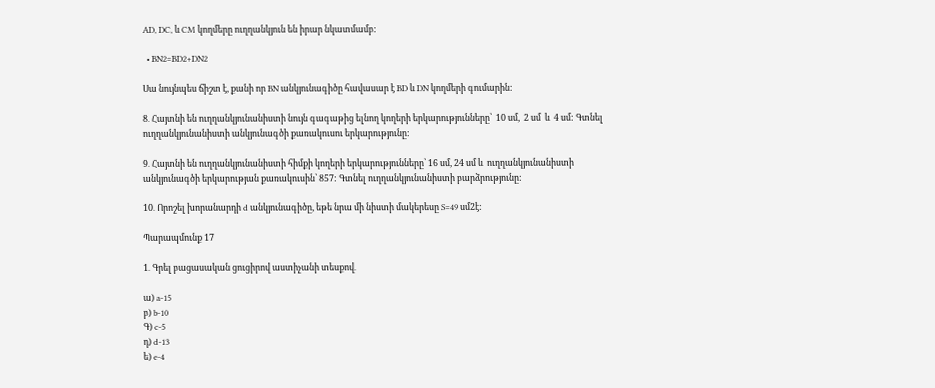AD, DC, և CM կողմերը ուղղանկյուն են իրար նկատմամբ:

  • BN2=BD2+DN2

Սա նույնպես ճիշտ է, քանի որ BN անկյունագիծը հավասար է BD և DN կողմերի գումարին:

8․ Հայտնի են ուղղանկյունանիստի նույն գագաթից ելնող կողերի երկարությունները՝  10 սմ,  2 սմ  և  4 սմ: Գտնել  ուղղանկյունանիստի անկյունագծի քառակուսու երկարությունը:

9․ Հայտնի են ուղղանկյունանիստի հիմքի կողերի երկարությունները՝ 16 սմ, 24 սմ և  ուղղանկյունանիստի  անկյունագծի երկարության քառակուսին՝ 857: Գտնել ուղղանկյունանիստի բարձրությունը:

10․ Որոշել խորանարդի d անկյունագիծը, եթե նրա մի նիստի մակերեսը S=49 սմ2է:

Պարապմունք 17

1․ Գրել բացասական ցուցիրով աստիչանի տեսքով․

ա) a-15
բ) b-10
Գ) c-5
դ) d-13
ե) e-4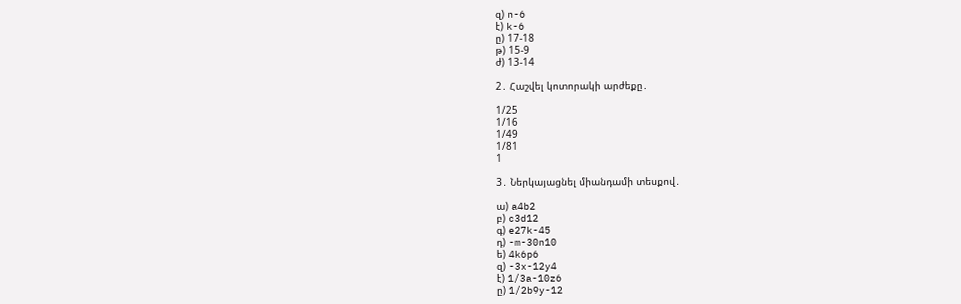զ) n-6
է) k-6
ը) 17-18
թ) 15-9
ժ) 13-14

2․ Հաշվել կոտորակի արժեքը․

1/25
1/16
1/49
1/81
1

3․ Ներկայացնել միանդամի տեսքով․

ա) a4b2
բ) c3d12
գ) e27k-45
դ) -m-30n10
ե) 4k6p6
զ) -3x-12y4
է) 1/3a-10z6
ը) 1/2b9y-12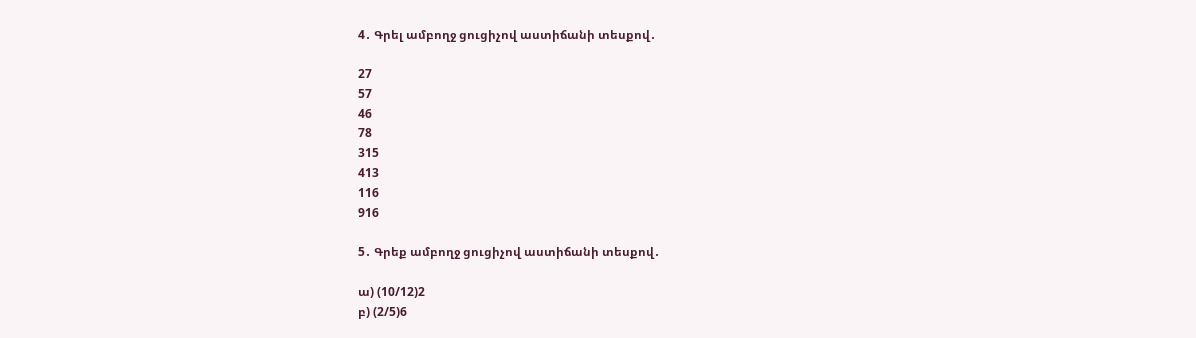4․ Գրել ամբողջ ցուցիչով աստիճանի տեսքով․

27
57
46
78
315
413
116
916

5․ Գրեք ամբողջ ցուցիչով աստիճանի տեսքով․

ա) (10/12)2
բ) (2/5)6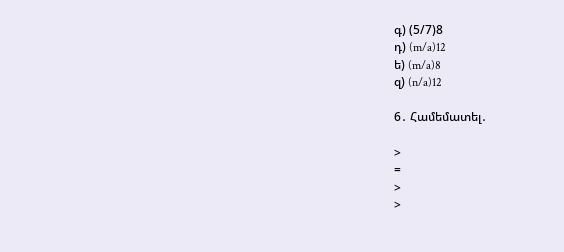գ) (5/7)8
դ) (m/a)12
ե) (m/a)8
զ) (n/a)12

6․ Համեմատել․

>
=
>
>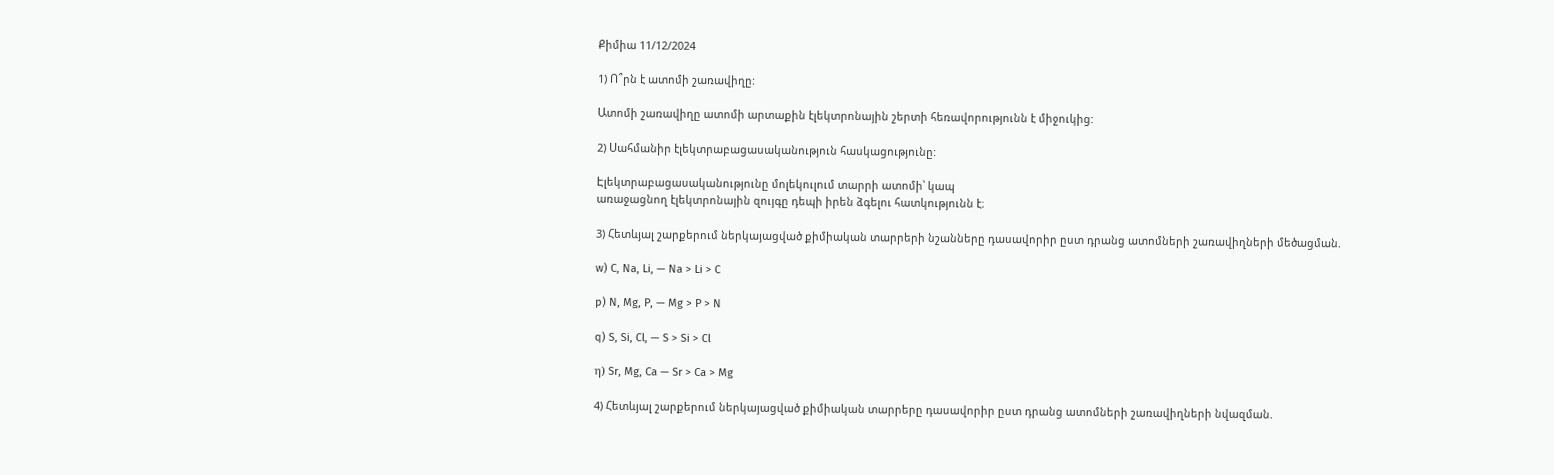Քիմիա 11/12/2024

1) Ո՞րն է ատոմի շառավիղը:

Ատոմի շառավիղը ատոմի արտաքին էլեկտրոնային շերտի հեռավորությունն է միջուկից:

2) Սահմանիր էլեկտրաբացասականություն հասկացությունը:

Էլեկտրաբացասականությունը մոլեկուլում տարրի ատոմի՝ կապ
առաջացնող էլեկտրոնային զույգը դեպի իրեն ձգելու հատկությունն է։

3) Հետևյալ շարքերում ներկայացված քիմիական տարրերի նշանները դասավորիր ըստ դրանց ատոմների շառավիղների մեծացման.

w) C, Na, Li, — Na > Li > C

p) N, Mg, P, — Mg > P > N

q) S, Si, Cl, — S > Si > Cl

η) Sr, Mg, Ca — Sr > Ca > Mg

4) Հետևյալ շարքերում ներկայացված քիմիական տարրերը դասավորիր ըստ դրանց ատոմների շառավիղների նվազման.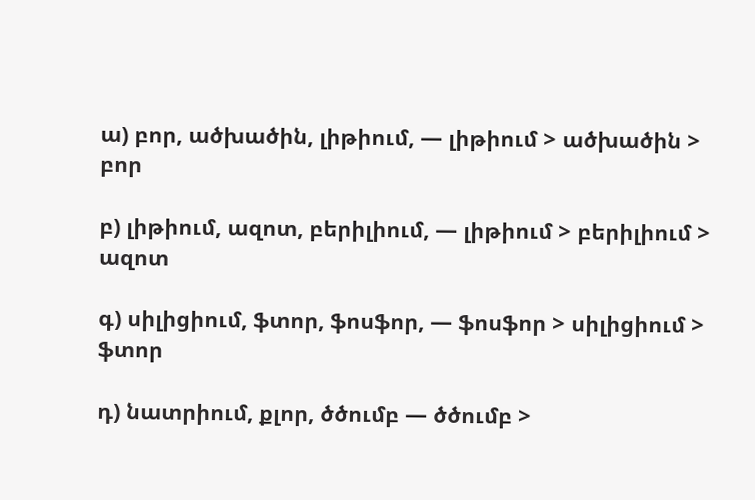ա) բոր, ածխածին, լիթիում, — լիթիում > ածխածին > բոր

բ) լիթիում, ազոտ, բերիլիում, — լիթիում > բերիլիում > ազոտ

գ) սիլիցիում, ֆտոր, ֆոսֆոր, — ֆոսֆոր > սիլիցիում > ֆտոր

դ) նատրիում, քլոր, ծծումբ — ծծումբ >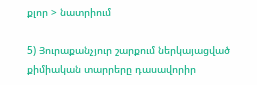քլոր > նատրիում

5) Յուրաքանչյուր շարքում ներկայացված քիմիական տարրերը դասավորիր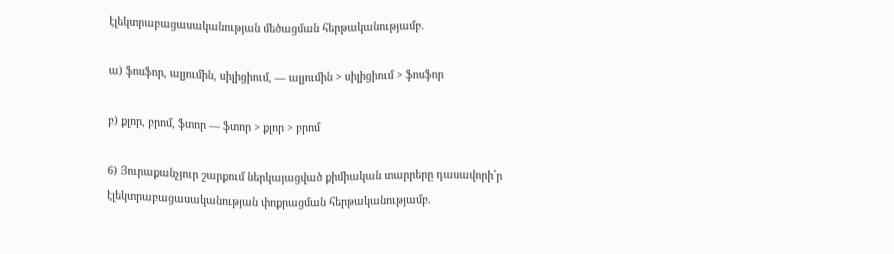էլեկտրաբացասականության մեծացման հերթականությամբ.

ա) ֆոսֆոր, ալյումին, սիլիցիում, — ալյումին > սիլիցիում > ֆոսֆոր

բ) քլոր, բրոմ, ֆտոր — ֆտոր > քլոր > բրոմ

6) Յուրաքանչյուր շարքում ներկայացված քիմիական տարրերը դասավորի՛ր էլեկտրաբացասականության փոքրացման հերթականությամբ.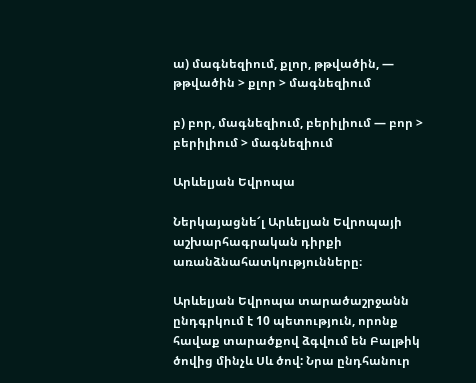ա) մագնեզիում, քլոր, թթվածին, — թթվածին > քլոր > մագնեզիում

բ) բոր, մագնեզիում, բերիլիում — բոր > բերիլիում > մագնեզիում

Արևելյան Եվրոպա

Ներկայացնե՜լ Արևելյան Եվրոպայի աշխարհագրական դիրքի առանձնահատկությունները։

Արևելյան Եվրոպա տարածաշրջանն ընդգրկում է 10 պետություն, որոնք հավաք տարածքով ձգվում են Բալթիկ ծովից մինչև Սև ծով: Նրա ընդհանուր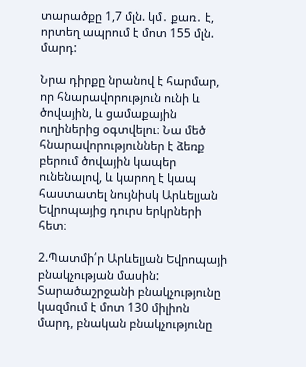տարածքը 1,7 մլն. կմ․ քառ․ է, որտեղ ապրում է մոտ 155 մլն. մարդ:

Նրա դիրքը նրանով է հարմար, որ հնարավորություն ունի և ծովային, և ցամաքային ուղիներից օգտվելու։ Նա մեծ հնարավորություններ է ձեռք բերում ծովային կապեր ունենալով, և կարող է կապ հաստատել նույնիսկ Արևելյան Եվրոպայից դուրս երկրների հետ։

2.Պատմի՛ր Արևելյան Եվրոպայի բնակչության մասին: Տարածաշրջանի բնակչությունը կազմում է մոտ 130 միլիոն մարդ, բնական բնակչությունը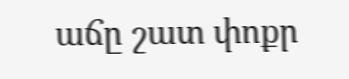աճը շատ փոքր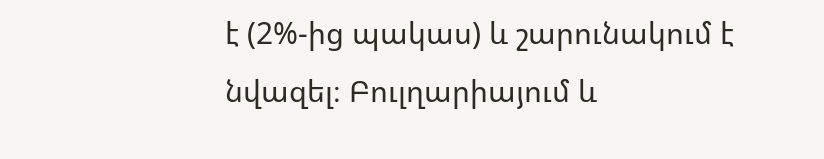է (2%-ից պակաս) և շարունակում է նվազել։ Բուլղարիայում և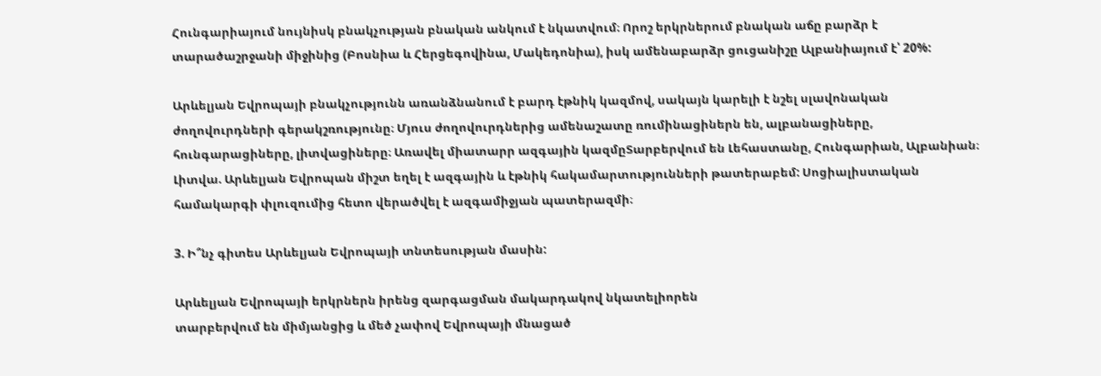Հունգարիայում նույնիսկ բնակչության բնական անկում է նկատվում։ Որոշ երկրներում բնական աճը բարձր է տարածաշրջանի միջինից (Բոսնիա և Հերցեգովինա, Մակեդոնիա), իսկ ամենաբարձր ցուցանիշը Ալբանիայում է՝ 20%:

Արևելյան Եվրոպայի բնակչությունն առանձնանում է բարդ էթնիկ կազմով, սակայն կարելի է նշել սլավոնական ժողովուրդների գերակշռությունը։ Մյուս ժողովուրդներից ամենաշատը ռումինացիներն են, ալբանացիները, հունգարացիները, լիտվացիները։ Առավել միատարր ազգային կազմըՏարբերվում են Լեհաստանը, Հունգարիան, Ալբանիան։ Լիտվա. Արևելյան Եվրոպան միշտ եղել է ազգային և էթնիկ հակամարտությունների թատերաբեմ: Սոցիալիստական համակարգի փլուզումից հետո վերածվել է ազգամիջյան պատերազմի։

3. Ի՞նչ գիտես Արևելյան Եվրոպայի տնտեսության մասին:

Արևելյան Եվրոպայի երկրներն իրենց զարգացման մակարդակով նկատելիորեն
տարբերվում են միմյանցից և մեծ չափով Եվրոպայի մնացած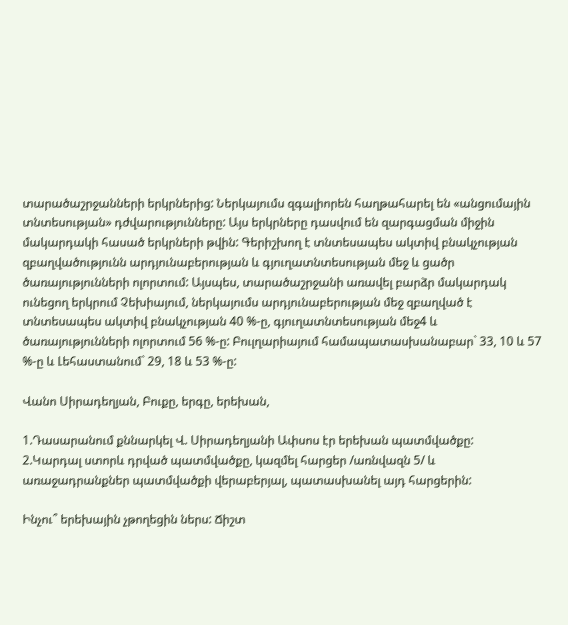տարածաշրջանների երկրներից: Ներկայումս զգալիորեն հաղթահարել են «անցումային տնտեսության» դժվարությունները: Այս երկրները դասվում են զարգացման միջին մակարդակի հասած երկրների թվին: Գերիշխող է տնտեսապես ակտիվ բնակչության զբաղվածությունն արդյունաբերության և գյուղատնտեսության մեջ և ցածր ծառայությունների ոլորտում: Այսպես, տարածաշրջանի առավել բարձր մակարդակ ունեցող երկրում Չեխիայում, ներկայումս արդյունաբերության մեջ զբաղված է տնտեսապես ակտիվ բնակչության 40 %-ը, գյուղատնտեսության մեջ4 և ծառայությունների ոլորտում 56 %-ը: Բուլղարիայում համապատասխանաբար` 33, 10 և 57 %-ը և Լեհաստանում` 29, 18 և 53 %-ը:

Վանո Սիրադեղյան, Բուքը, երգը, երեխան,

1.Դասարանում քննարկել Վ. Սիրադեղյանի Ափսոս էր երեխան պատմվածքը:
2.Կարդալ ստորև դրված պատմվածքը, կազմել հարցեր /առնվազն 5/ և առաջադրանքներ պատմվածքի վերաբերյալ, պատասխանել այդ հարցերին:

Ինչու՞ երեխային չթողեցին ներս: Ճիշտ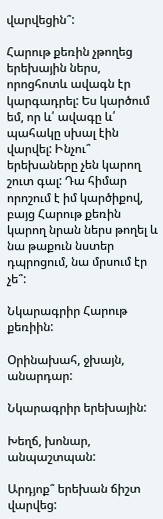վարվեցին՞:

Հարութ քեռին չթողեց երեխային ներս, որոցհոտև ավագն էր կարգադրել: Ես կարծում եմ, որ և՛ ավագը և՛ պահակը սխալ էին վարվել: Ինչու՞ երեխաները չեն կարող շուտ գալ: Դա հիմար որոշում է իմ կարծիքով, բայց Հարութ քեռին կարող նրան ներս թողել և նա թաքուն նստեր դպրոցում, նա մրսում էր չե՞:

Նկարագրիր Հարութ քեռիին:

Օրինախահ, ջխայն, անարդար:

Նկարագրիր երեխային:

Խեղճ, խոնար, անպաշտպան:

Արդյոք՞ երեխան ճիշտ վարվեց: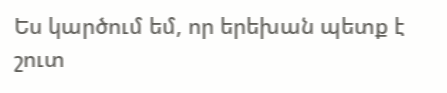Ես կարծում եմ, որ երեխան պետք է շուտ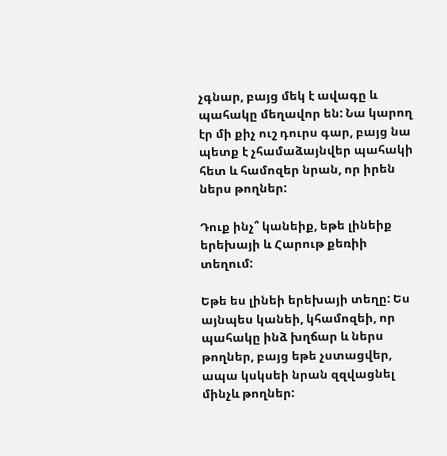չգնար, բայց մեկ է ավագը և պահակը մեղավոր են: Նա կարող էր մի քիչ ուշ դուրս գար, բայց նա պետք է չհամաձայնվեր պահակի հետ և համոզեր նրան, որ իրեն ներս թողներ:

Դուք ինչ՞ կանեիք, եթե լինեիք երեխայի և Հարութ քեռիի տեղում:

Եթե ես լինեի երեխայի տեղը: Ես այնպես կանեի, կհամոզեի, որ պահակը ինձ խղճար և ներս թողներ, բայց եթե չստացվեր, ապա կսկսեի նրան զզվացնել մինչև թողներ: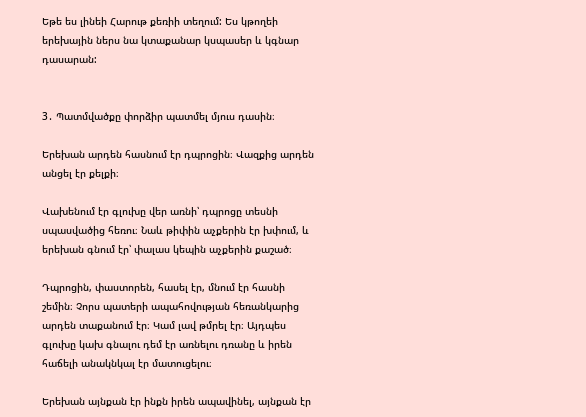Եթե ես լինեի Հարութ քեռիի տեղում: Ես կթողեի երեխային ներս նա կտաքանար կսպասեր և կգնար դասարան:


3․ Պատմվածքը փորձիր պատմել մյուս դասին։

Երեխան արդեն հասնում էր դպրոցին։ Վազքից արդեն անցել էր քելքի։

Վախենում էր գլուխը վեր առնի՝ դպրոցը տեսնի սպասվածից հեռու։ Նաև թիփին աչքերին էր խփում, և երեխան գնում էր՝ փալաս կեպին աչքերին քաշած։

Դպրոցին, փաստորեն, հասել էր, մնում էր հասնի շեմին։ Չորս պատերի ապահովության հեռանկարից արդեն տաքանում էր։ Կամ լավ թմրել էր։ Այդպես գլուխը կախ գնալու դեմ էր առնելու դռանը և իրեն հաճելի անակնկալ էր մատուցելու։

Երեխան այնքան էր ինքն իրեն ապավինել, այնքան էր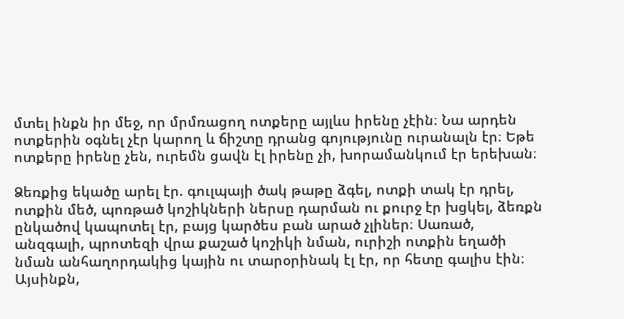մտել ինքն իր մեջ, որ մրմռացող ոտքերը այլևս իրենը չէին։ Նա արդեն ոտքերին օգնել չէր կարող և ճիշտը դրանց գոյությունը ուրանալն էր։ Եթե ոտքերը իրենը չեն, ուրեմն ցավն էլ իրենը չի, խորամանկում էր երեխան։

Ձեռքից եկածը արել էր. գուլպայի ծակ թաթը ձգել, ոտքի տակ էր դրել, ոտքին մեծ, պոռթած կոշիկների ներսը դարման ու քուրջ էր խցկել, ձեռքն ընկածով կապոտել էր, բայց կարծես բան արած չլիներ։ Սառած, անզգալի, պրոտեզի վրա քաշած կոշիկի նման, ուրիշի ոտքին եղածի նման անհաղորդակից կային ու տարօրինակ էլ էր, որ հետը գալիս էին։ Այսինքն,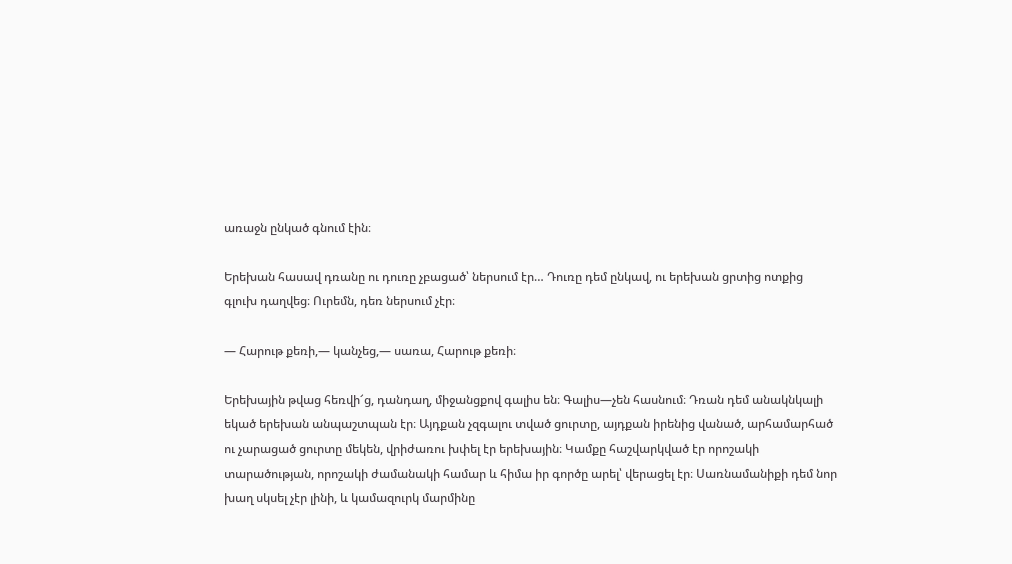առաջն ընկած գնում էին։

Երեխան հասավ դռանը ու դուռը չբացած՝ ներսում էր… Դուռը դեմ ընկավ, ու երեխան ցրտից ոտքից գլուխ դաղվեց։ Ուրեմն, դեռ ներսում չէր։

— Հարութ քեռի,— կանչեց,— սառա, Հարութ քեռի։

Երեխային թվաց հեռվի՜ց, դանդաղ, միջանցքով գալիս են։ Գալիս—չեն հասնում։ Դռան դեմ անակնկալի եկած երեխան անպաշտպան էր։ Այդքան չզգալու տված ցուրտը, այդքան իրենից վանած, արհամարհած ու չարացած ցուրտը մեկեն, վրիժառու խփել էր երեխային։ Կամքը հաշվարկված էր որոշակի տարածության, որոշակի ժամանակի համար և հիմա իր գործը արել՝ վերացել էր։ Սառնամանիքի դեմ նոր խաղ սկսել չէր լինի, և կամազուրկ մարմինը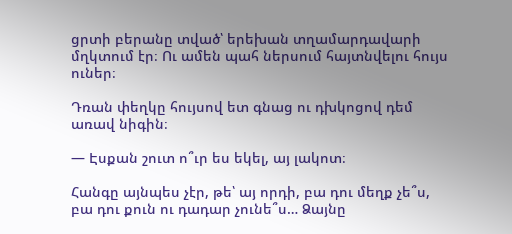ցրտի բերանը տված՝ երեխան տղամարդավարի մղկտում էր։ Ու ամեն պահ ներսում հայտնվելու հույս ուներ։

Դռան փեղկը հույսով ետ գնաց ու դխկոցով դեմ առավ նիգին։

— Էսքան շուտ ո՞ւր ես եկել, այ լակոտ։

Հանգը այնպես չէր, թե՝ այ որդի, բա դու մեղք չե՞ս, բա դու քուն ու դադար չունե՞ս… Ձայնը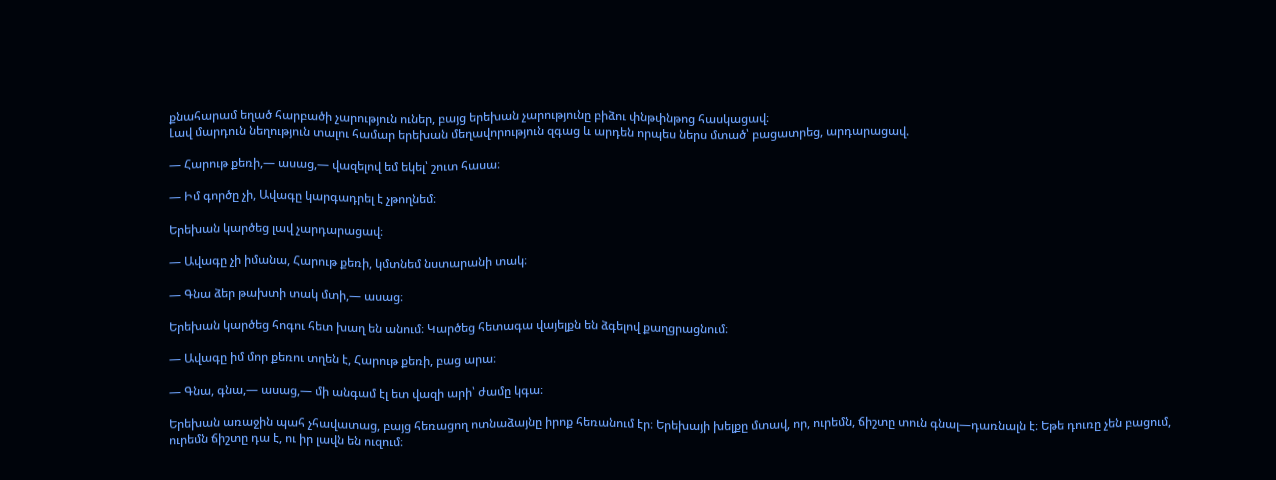քնահարամ եղած հարբածի չարություն ուներ, բայց երեխան չարությունը բիձու փնթփնթոց հասկացավ։
Լավ մարդուն նեղություն տալու համար երեխան մեղավորություն զգաց և արդեն որպես ներս մտած՝ բացատրեց, արդարացավ.

— Հարութ քեռի,— ասաց,— վազելով եմ եկել՝ շուտ հասա։

— Իմ գործը չի, Ավագը կարգադրել է չթողնեմ։

Երեխան կարծեց լավ չարդարացավ։

— Ավագը չի իմանա, Հարութ քեռի, կմտնեմ նստարանի տակ։

— Գնա ձեր թախտի տակ մտի,— ասաց։

Երեխան կարծեց հոգու հետ խաղ են անում։ Կարծեց հետագա վայելքն են ձգելով քաղցրացնում։

— Ավագը իմ մոր քեռու տղեն է, Հարութ քեռի, բաց արա։

— Գնա, գնա,— ասաց,— մի անգամ էլ ետ վազի արի՝ ժամը կգա։

Երեխան առաջին պահ չհավատաց, բայց հեռացող ոտնաձայնը իրոք հեռանում էր։ Երեխայի խելքը մտավ, որ, ուրեմն, ճիշտը տուն գնալ—դառնալն է։ Եթե դուռը չեն բացում, ուրեմն ճիշտը դա է, ու իր լավն են ուզում։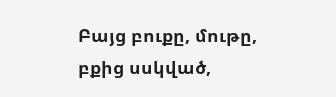Բայց բուքը, մութը, բքից սսկված,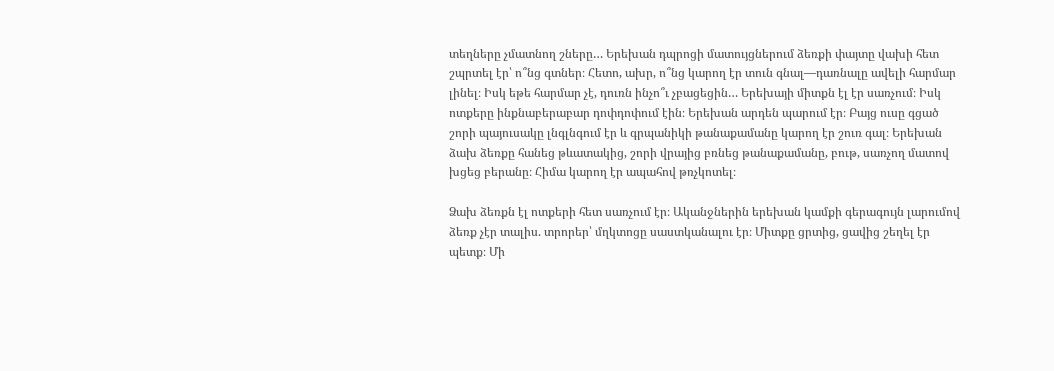տեղները չմատնող շները… Երեխան դպրոցի մատույցներում ձեռքի փայտը վախի հետ շպրտել էր՝ ո՞նց գտներ։ Հետո, ախր, ո՞նց կարող էր տուն գնալ—դառնալը ավելի հարմար լինել։ Իսկ եթե հարմար չէ, դուռն ինչո՞ւ չբացեցին… Երեխայի միտքն էլ էր սառչում։ Իսկ ոտքերը ինքնաբերաբար դոփդոփում էին։ Երեխան արդեն պարում էր։ Բայց ուսը գցած շորի պայուսակը լնգլնգում էր և գրպանիկի թանաքամանը կարող էր շուռ գալ։ Երեխան ձախ ձեռքը հանեց թևատակից, շորի վրայից բռնեց թանաքամանը, բութ, սառչող մատով խցեց բերանը։ Հիմա կարող էր ապահով թռչկոտել։

Ձախ ձեռքն էլ ոտքերի հետ սառչում էր։ Ականջներին երեխան կամքի գերագույն լարումով ձեռք չէր տալիս. տրորեր՝ մղկտոցը սաստկանալու էր։ Միտքը ցրտից, ցավից շեղել էր պետք։ Մի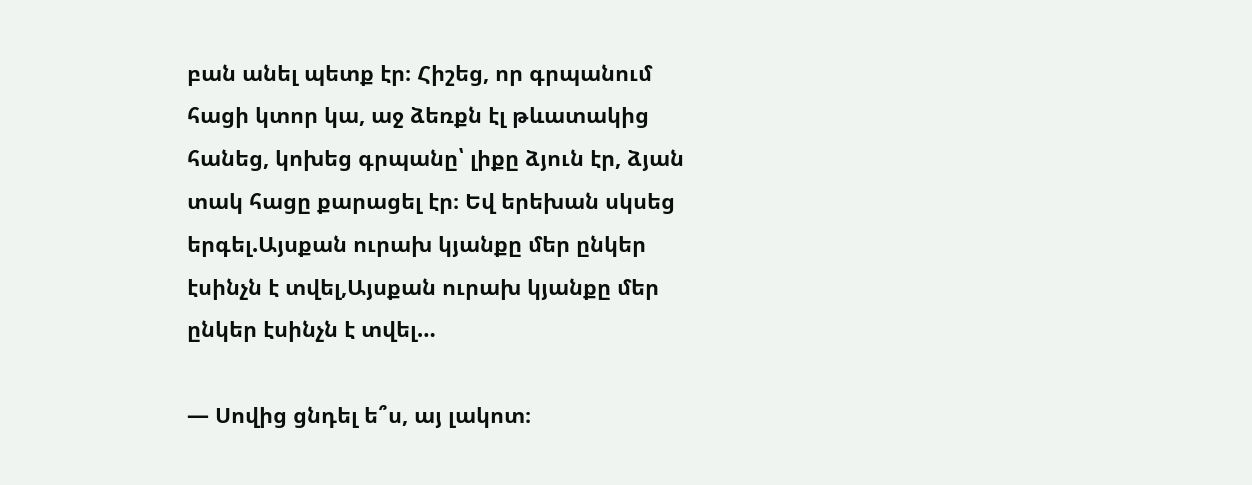բան անել պետք էր։ Հիշեց, որ գրպանում հացի կտոր կա, աջ ձեռքն էլ թևատակից հանեց, կոխեց գրպանը՝ լիքը ձյուն էր, ձյան տակ հացը քարացել էր։ Եվ երեխան սկսեց երգել.Այսքան ուրախ կյանքը մեր ընկեր էսինչն է տվել,Այսքան ուրախ կյանքը մեր ընկեր էսինչն է տվել…

— Սովից ցնդել ե՞ս, այ լակոտ։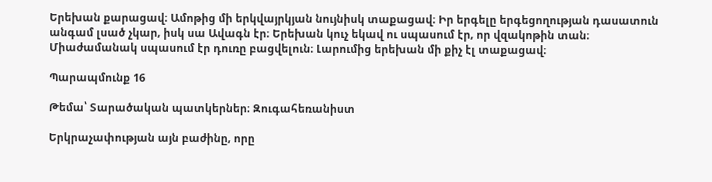Երեխան քարացավ։ Ամոթից մի երկվայրկյան նույնիսկ տաքացավ։ Իր երգելը երգեցողության դասատուն անգամ լսած չկար, իսկ սա Ավագն էր։ Երեխան կուչ եկավ ու սպասում էր, որ վզակոթին տան։ Միաժամանակ սպասում էր դուռը բացվելուն։ Լարումից երեխան մի քիչ էլ տաքացավ։

Պարապմունք 16

Թեմա՝ Տարածական պատկերներ։ Զուգահեռանիստ

Երկրաչափության այն բաժինը, որը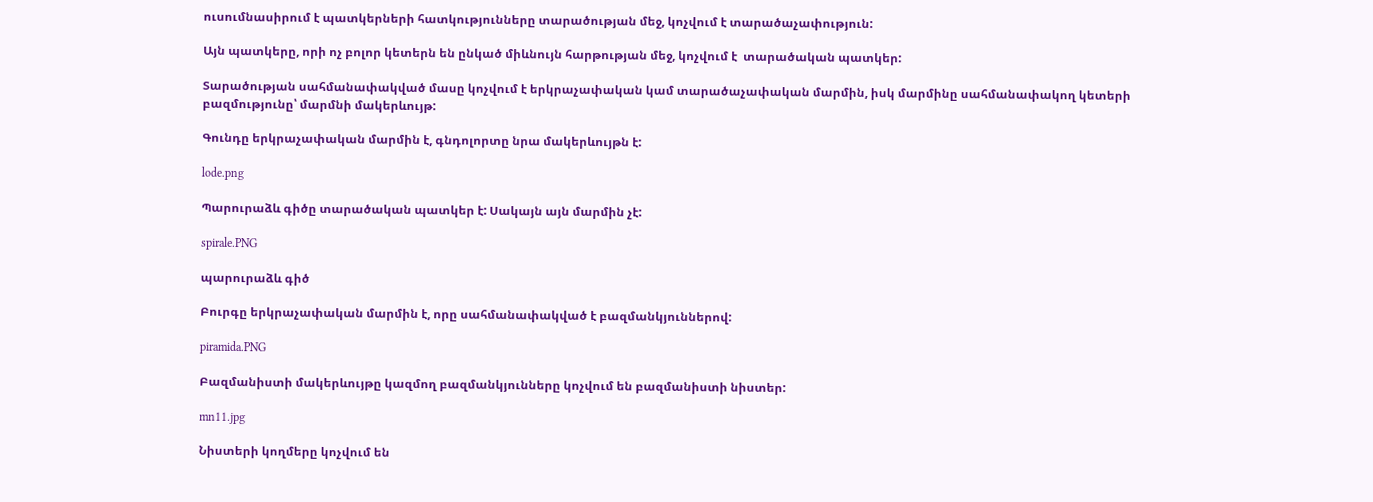ուսումնասիրում է պատկերների հատկությունները տարածության մեջ, կոչվում է տարածաչափություն:

Այն պատկերը, որի ոչ բոլոր կետերն են ընկած միևնույն հարթության մեջ, կոչվում է  տարածական պատկեր:

Տարածության սահմանափակված մասը կոչվում է երկրաչափական կամ տարածաչափական մարմին, իսկ մարմինը սահմանափակող կետերի բազմությունը՝ մարմնի մակերևույթ:

Գունդը երկրաչափական մարմին է, գնդոլորտը նրա մակերևույթն է:

lode.png

Պարուրաձև գիծը տարածական պատկեր է: Սակայն այն մարմին չէ:

spirale.PNG

պարուրաձև գիծ

Բուրգը երկրաչափական մարմին է, որը սահմանափակված է բազմանկյուններով:

piramida.PNG

Բազմանիստի մակերևույթը կազմող բազմանկյունները կոչվում են բազմանիստի նիստեր:

mn11.jpg

Նիստերի կողմերը կոչվում են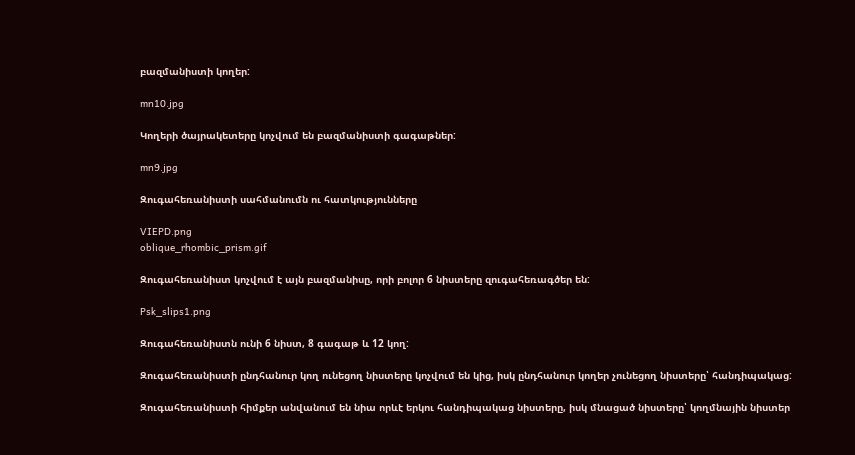բազմանիստի կողեր:

mn10.jpg

Կողերի ծայրակետերը կոչվում են բազմանիստի գագաթներ:

mn9.jpg

Զուգահեռանիստի սահմանումն ու հատկությունները

VIEPD.png
oblique_rhombic_prism.gif

Զուգահեռանիստ կոչվում է այն բազմանիսը, որի բոլոր 6 նիստերը զուգահեռագծեր են:

Psk_slips1.png

Զուգահեռանիստն ունի 6 նիստ, 8 գագաթ և 12 կող:

Զուգահեռանիստի ընդհանուր կող ունեցող նիստերը կոչվում են կից, իսկ ընդհանուր կողեր չունեցող նիստերը՝ հանդիպակաց:

Զուգահեռանիստի հիմքեր անվանում են նիա որևէ երկու հանդիպակաց նիստերը, իսկ մնացած նիստերը՝ կողմնային նիստեր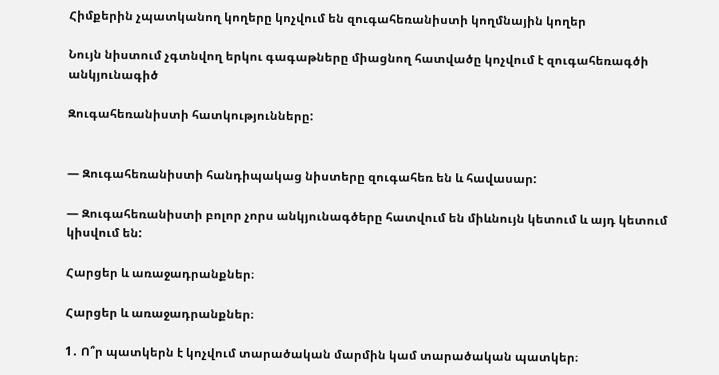Հիմքերին չպատկանող կողերը կոչվում են զուգահեռանիստի կողմնային կողեր

Նույն նիստում չգտնվող երկու գագաթները միացնող հատվածը կոչվում է զուգահեռագծի  անկյունագիծ

Զուգահեռանիստի հատկությունները:


— Զուգահեռանիստի հանդիպակաց նիստերը զուգահեռ են և հավասար:

— Զուգահեռանիստի բոլոր չորս անկյունագծերը հատվում են միևնույն կետում և այդ կետում կիսվում են:

Հարցեր և առաջադրանքներ։

Հարցեր և առաջադրանքներ։

1․ Ո՞ր պատկերն է կոչվում տարածական մարմին կամ տարածական պատկեր։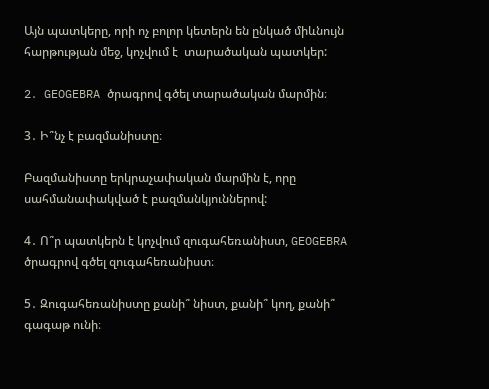Այն պատկերը, որի ոչ բոլոր կետերն են ընկած միևնույն հարթության մեջ, կոչվում է  տարածական պատկեր:

2․ GEOGEBRA ծրագրով գծել տարածական մարմին։

3․ Ի՞նչ է բազմանիստը։

Բազմանիստը երկրաչափական մարմին է, որը սահմանափակված է բազմանկյուններով:

4․ Ո՞ր պատկերն է կոչվում զուգահեռանիստ, GEOGEBRA ծրագրով գծել զուգահեռանիստ։

5․ Զուգահեռանիստը քանի՞ նիստ, քանի՞ կող, քանի՞ գագաթ ունի։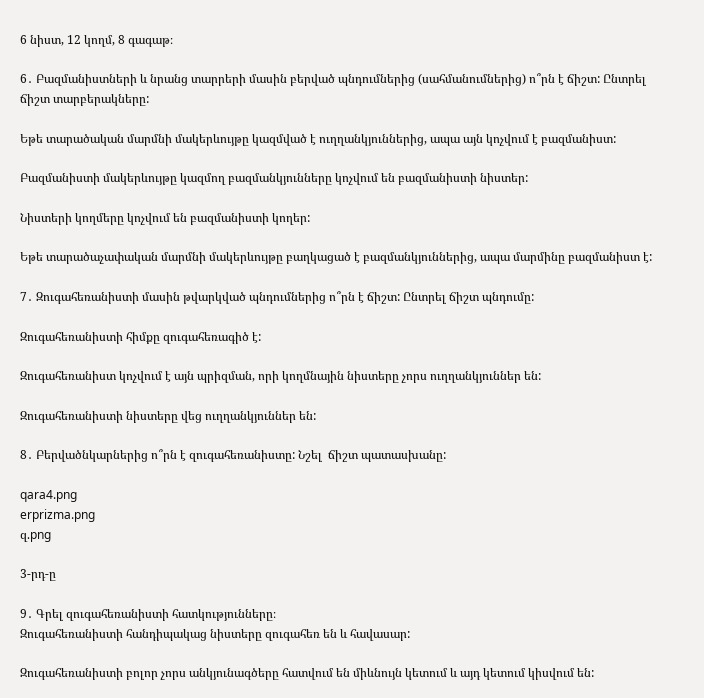6 նիստ, 12 կողմ, 8 գագաթ։

6․ Բազմանիստների և նրանց տարրերի մասին բերված պնդումներից (սահմանումներից) ո՞րն է ճիշտ: Ընտրել ճիշտ տարբերակները:

Եթե տարածական մարմնի մակերևույթը կազմված է ուղղանկյուններից, ապա այն կոչվում է բազմանիստ:

Բազմանիստի մակերևույթը կազմող բազմանկյունները կոչվում են բազմանիստի նիստեր:

Նիստերի կողմերը կոչվում են բազմանիստի կողեր:

Եթե տարածաչափական մարմնի մակերևույթը բաղկացած է բազմանկյուններից, ապա մարմինը բազմանիստ է:

7․ Զուգահեռանիստի մասին թվարկված պնդումներից ո՞րն է ճիշտ: Ընտրել ճիշտ պնդումը:

Զուգահեռանիստի հիմքը զուգահեռագիծ է:

Զուգահեռանիստ կոչվում է այն պրիզման, որի կողմնային նիստերը չորս ուղղանկյուններ են:

Զուգահեռանիստի նիստերը վեց ուղղանկյուններ են:

8․ Բերվածնկարներից ո՞րն է զուգահեռանիստը: Նշել  ճիշտ պատասխանը:

qara4.png
erprizma.png
զ.png

3-րդ-ը

9․ Գրել զուգահեռանիստի հատկությունները։
Զուգահեռանիստի հանդիպակաց նիստերը զուգահեռ են և հավասար:

Զուգահեռանիստի բոլոր չորս անկյունագծերը հատվում են միևնույն կետում և այդ կետում կիսվում են: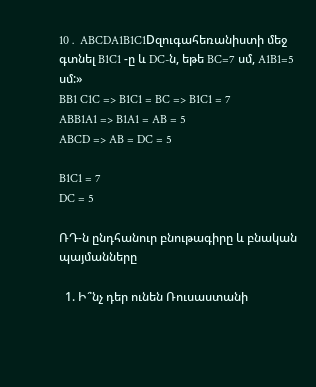10․ ABCDA1B1C1Dզուգահեռանիստի մեջ գտնել B1C1 -ը և DC-ն, եթե BC=7 սմ, A1B1=5 սմ:»
BB1 C1C => B1C1 = BC => B1C1 = 7
ABB1A1 => B1A1 = AB = 5
ABCD => AB = DC = 5

B1C1 = 7
DC = 5

ՌԴ-ն ընդհանուր բնութագիրը և բնական պայմանները

  1. Ի՞նչ դեր ունեն Ռուսաստանի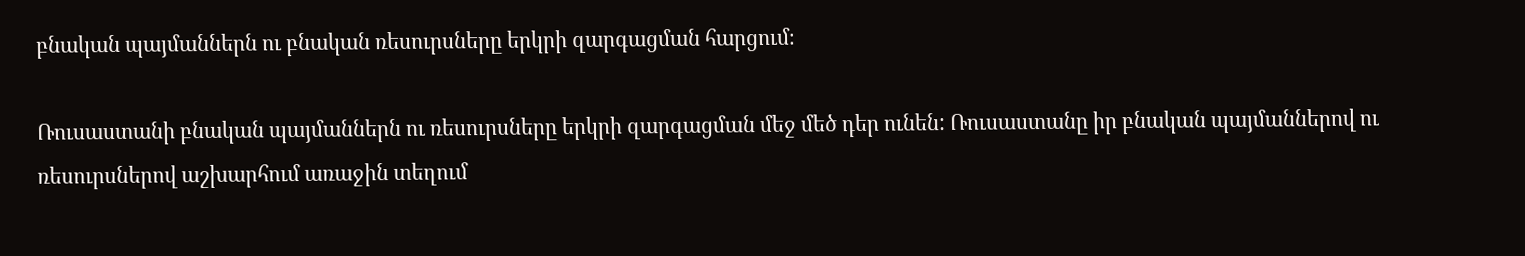բնական պայմաններն ու բնական ռեսուրսները երկրի զարգացման հարցում։

Ռուսաստանի բնական պայմաններն ու ռեսուրսները երկրի զարգացման մեջ մեծ դեր ունեն: Ռուսաստանը իր բնական պայմաններով ու ռեսուրսներով աշխարհում առաջին տեղում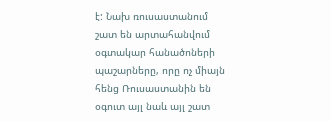է: Նախ ռուսաստանում շատ են արտահանվում օգտակար հանածոների պաշարները, որը ոչ միայն հենց Ռուսաստանին են օգուտ այլ նաև այլ շատ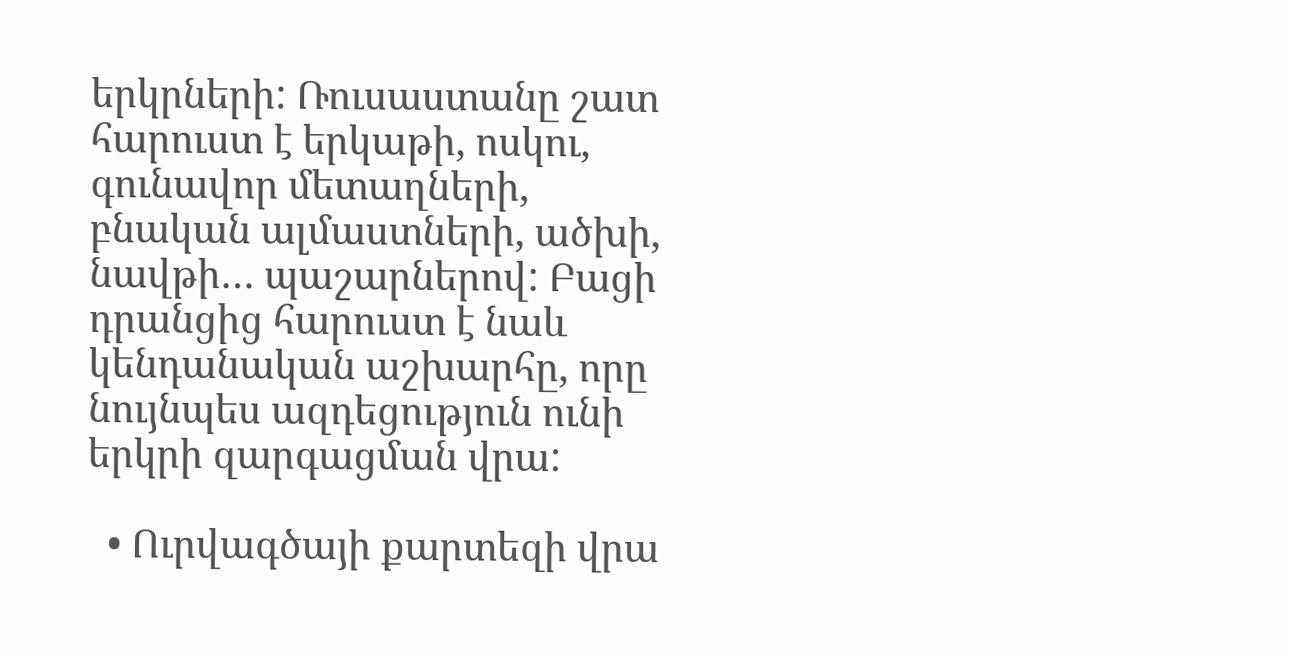երկրների: Ռուսաստանը շատ հարուստ է երկաթի, ոսկու, գունավոր մետաղների, բնական ալմաստների, ածխի, նավթի… պաշարներով: Բացի դրանցից հարուստ է նաև կենդանական աշխարհը, որը նույնպես ազդեցություն ունի երկրի զարգացման վրա:

  • Ուրվագծայի քարտեզի վրա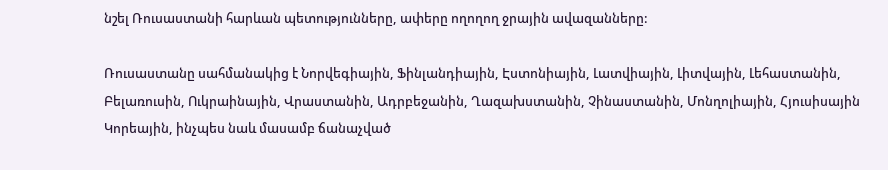նշել Ռուսաստանի հարևան պետությունները, ափերը ողողող ջրային ավազանները:

Ռուսաստանը սահմանակից է Նորվեգիային, Ֆինլանդիային, Էստոնիային, Լատվիային, Լիտվային, Լեհաստանին, Բելառուսին, Ուկրաինային, Վրաստանին, Ադրբեջանին, Ղազախստանին, Չինաստանին, Մոնղոլիային, Հյուսիսային Կորեային, ինչպես նաև մասամբ ճանաչված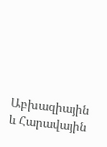Աբխազիային և Հարավային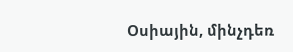Օսիային, մինչդեռ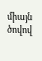միայն ծովով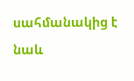սահմանակից է նաև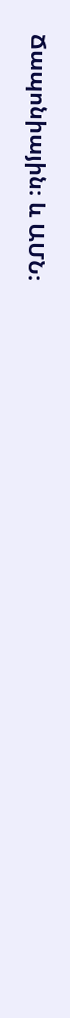Ճապոնիային։ և ԱՄՆ։